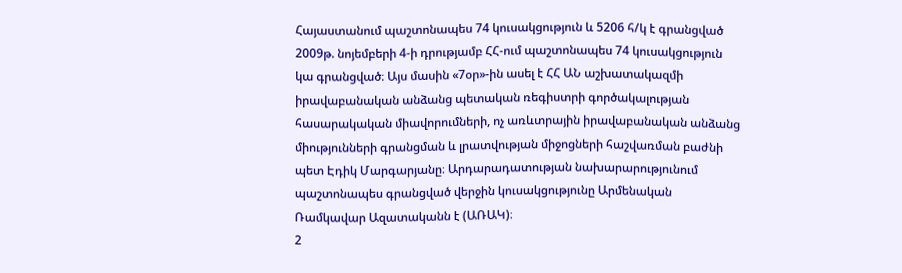Հայաստանում պաշտոնապես 74 կուսակցություն և 5206 հ/կ է գրանցված
2009թ. նոյեմբերի 4-ի դրությամբ ՀՀ-ում պաշտոնապես 74 կուսակցություն կա գրանցված։ Այս մասին «7օր»-ին ասել է ՀՀ ԱՆ աշխատակազմի իրավաբանական անձանց պետական ռեգիստրի գործակալության հասարակական միավորումների, ոչ առևտրային իրավաբանական անձանց միությունների գրանցման և լրատվության միջոցների հաշվառման բաժնի պետ Էդիկ Մարգարյանը։ Արդարադատության նախարարությունում պաշտոնապես գրանցված վերջին կուսակցությունը Արմենական Ռամկավար Ազատականն է (ԱՌԱԿ)։
2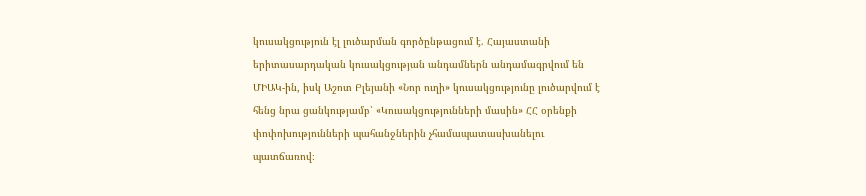կուսակցություն էլ լուծարման գործընթացում է. Հայաստանի երիտասարդական կուսակցության անդամներն անդամագրվում են ՄԻԱԿ-ին, իսկ Աշոտ Բլեյանի «Նոր ուղի» կուսակցությունը լուծարվում է հենց նրա ցանկությամբ՝ «Կուսակցությունների մասին» ՀՀ օրենքի փոփոխությունների պահանջներին չհամապատասխանելու պատճառով։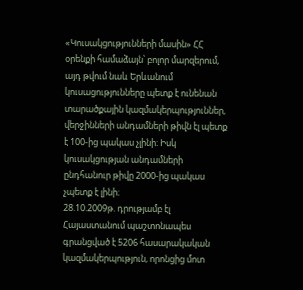«Կուսակցությունների մասին» ՀՀ օրենքի համաձայն՝ բոլոր մարզերում, այդ թվում նաև Երևանում կուսացությունները պետք է ունենան տարածքային կազմակերպություններ, վերջինների անդամների թիվն էլ պետք է 100-ից պակաս չլինի։ Իսկ կուսակցության անդամների ընդհանուր թիվը 2000-ից պակաս չպետք է լինի։
28.10.2009թ. դրությամբ էլ Հայաստանում պաշտոնապես գրանցված է 5206 հասարակական կազմակերպություն, որոնցից մոտ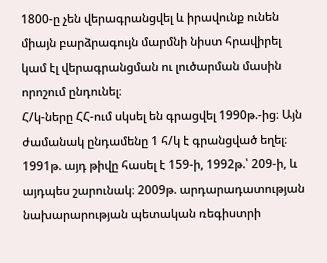1800-ը չեն վերագրանցվել և իրավունք ունեն միայն բարձրագույն մարմնի նիստ հրավիրել կամ էլ վերագրանցման ու լուծարման մասին որոշում ընդունել։
Հ/կ-ները ՀՀ-ում սկսել են գրացվել 1990թ.-ից։ Այն ժամանակ ընդամենը 1 հ/կ է գրանցված եղել։ 1991թ. այդ թիվը հասել է 159-ի, 1992թ.՝ 209-ի, և այդպես շարունակ։ 2009թ. արդարադատության նախարարության պետական ռեգիստրի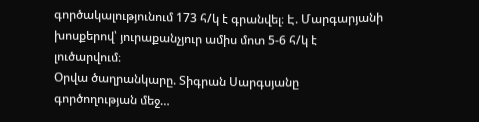գործակալությունում 173 հ/կ է գրանվել։ Է. Մարգարյանի խոսքերով՝ յուրաքանչյուր ամիս մոտ 5-6 հ/կ է լուծարվում։
Օրվա ծաղրանկարը. Տիգրան Սարգսյանը գործողության մեջ…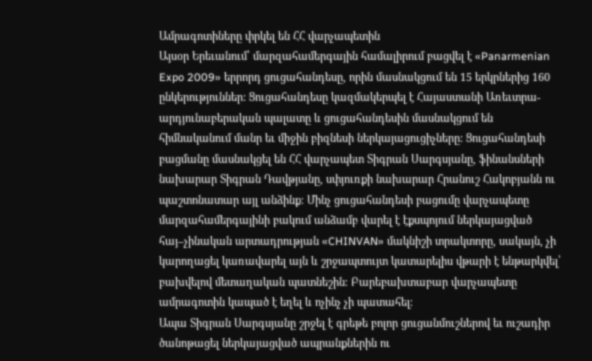Ամրագոտիները փրկել են ՀՀ վարչապետին
Այսօր Երեւանում՝ մարզահամերգային համալիրում բացվել է «Panarmenian Expo 2009» երրորդ ցուցահանդեսը, որին մասնակցում են 15 երկրներից 160 ընկերություններ: Ցուցահանդեսը կազմակերպել է Հայաստանի Առեւտրա-արդյունաբերական պալատը և ցուցահանդեսին մասնակցում են հիմնականում մանր եւ միջին բիզնեսի ներկայացուցիչները: Ցուցահանդեսի բացմանը մասնակցել են ՀՀ վարչապետ Տիգրան Սարգսյանը, ֆինանսների նախարար Տիգրան Դավթյանը, սփյուռքի նախարար Հրանուշ Հակոբյանն ու պաշտոնատար այլ անձինք։ Մինչ ցուցահանդեսի բացումը վարչապետը մարզահամերգայինի բակում անձամբ վարել է էքսպոյում ներկայացված հայ–չինական արտադրության «CHINVAN» մակնիշի տրակտորը, սակայն, չի կարողացել կառավարել այն և շրջապտույտ կատարելիս վթարի է ենթարկվել՝ բախվելով մետաղական պատնեշին։ Բարեբախտաբար վարչապետը ամրագոտին կապած է եղել և ոչինչ չի պատահել։
Ապա Տիգրան Սարգսյանը շրջել է գրեթե բոլոր ցուցանմուշներով եւ ուշադիր ծանոթացել ներկայացված ապրանքներին ու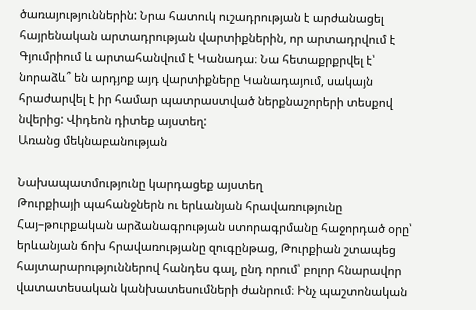ծառայություններին: Նրա հատուկ ուշադրության է արժանացել հայրենական արտադրության վարտիքներին, որ արտադրվում է Գյումրիում և արտահանվում է Կանադա։ Նա հետաքրքրվել է՝ նորաձև՞ են արդյոք այդ վարտիքները Կանադայում, սակայն հրաժարվել է իր համար պատրաստված ներքնաշորերի տեսքով նվերից: Վիդեոն դիտեք այստեղ:
Առանց մեկնաբանության

Նախապատմությունը կարդացեք այստեղ
Թուրքիայի պահանջներն ու երևանյան հրավառությունը
Հայ–թուրքական արձանագրության ստորագրմանը հաջորդած օրը՝ երևանյան ճոխ հրավառությանը զուգընթաց, Թուրքիան շտապեց հայտարարություններով հանդես գալ, ընդ որում՝ բոլոր հնարավոր վատատեսական կանխատեսումների ժանրում։ Ինչ պաշտոնական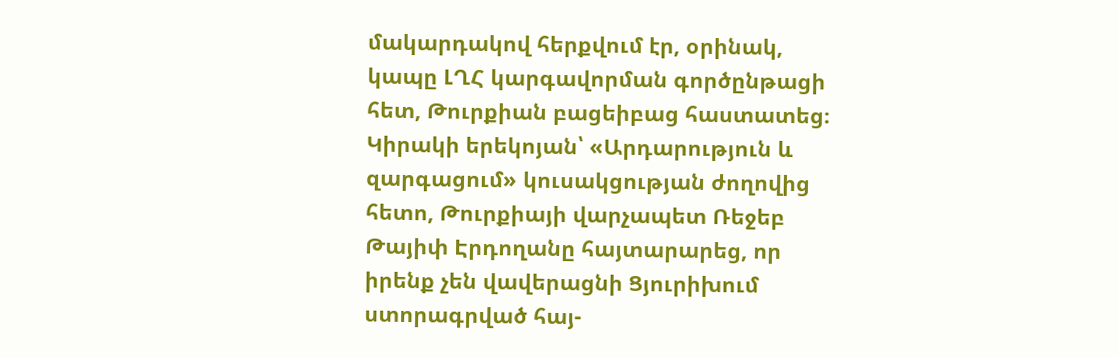մակարդակով հերքվում էր, օրինակ, կապը ԼՂՀ կարգավորման գործընթացի հետ, Թուրքիան բացեիբաց հաստատեց։ Կիրակի երեկոյան՝ «Արդարություն և զարգացում» կուսակցության ժողովից հետո, Թուրքիայի վարչապետ Ռեջեբ Թայիփ Էրդողանը հայտարարեց, որ իրենք չեն վավերացնի Ցյուրիխում ստորագրված հայ-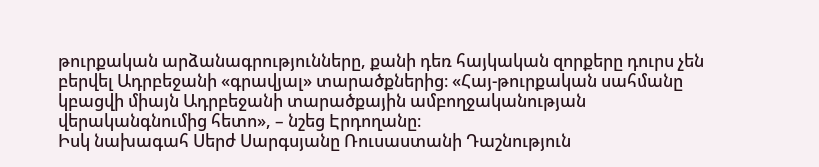թուրքական արձանագրությունները, քանի դեռ հայկական զորքերը դուրս չեն բերվել Ադրբեջանի «գրավյալ» տարածքներից։ «Հայ-թուրքական սահմանը կբացվի միայն Ադրբեջանի տարածքային ամբողջականության վերականգնումից հետո», – նշեց Էրդողանը։
Իսկ նախագահ Սերժ Սարգսյանը Ռուսաստանի Դաշնություն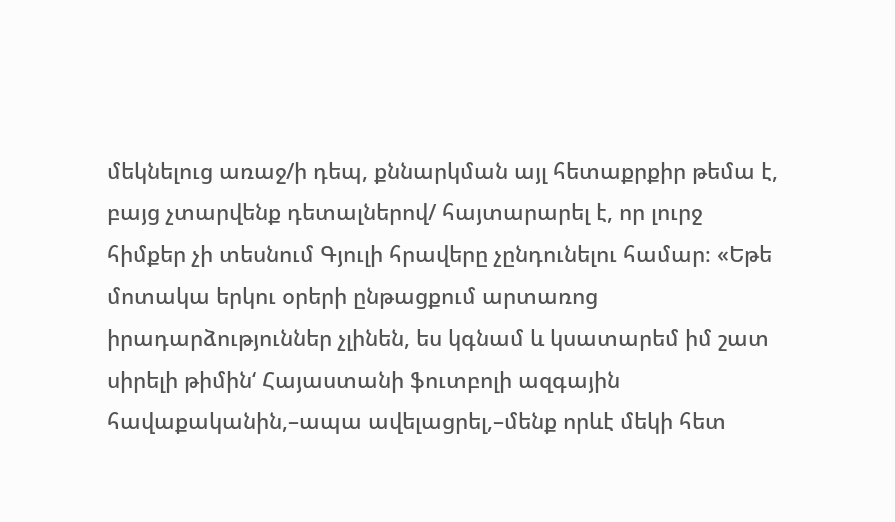մեկնելուց առաջ/ի դեպ, քննարկման այլ հետաքրքիր թեմա է, բայց չտարվենք դետալներով/ հայտարարել է, որ լուրջ հիմքեր չի տեսնում Գյուլի հրավերը չընդունելու համար։ «Եթե մոտակա երկու օրերի ընթացքում արտառոց իրադարձություններ չլինեն, ես կգնամ և կսատարեմ իմ շատ սիրելի թիմին‘ Հայաստանի ֆուտբոլի ազգային հավաքականին,–ապա ավելացրել,–մենք որևէ մեկի հետ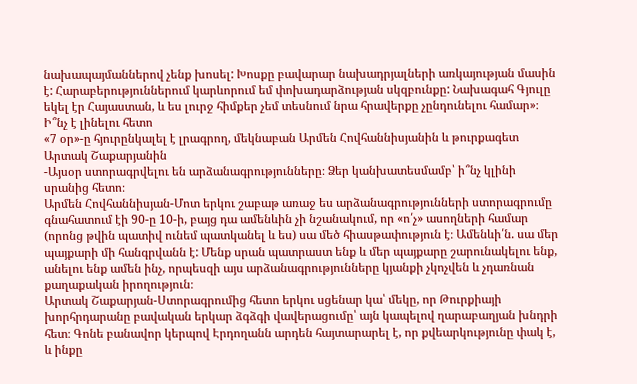նախապայմաններով չենք խոսել: Խոսքը բավարար նախադրյալների առկայության մասին է: Հարաբերություններում կարևորում եմ փոխադարձության սկզբունքը: Նախագահ Գյուլը եկել էր Հայաստան, և ես լուրջ հիմքեր չեմ տեսնում նրա հրավերքը չընդունելու համար»։
Ի՞նչ է լինելու հետո
«7 օր»-ը հյուրընկալել է լրագրող, մեկնաբան Արմեն Հովհաննիսյանին և թուրքագետ Արտակ Շաքարյանին
-Այսօր ստորագրվելու են արձանագրությունները։ Ձեր կանխատեսմամբ՝ ի՞նչ կլինի սրանից հետո։
Արմեն Հովհաննիսյան-Մոտ երկու շաբաթ առաջ ես արձանագրությունների ստորագրումը գնահատում էի 90-ը 10-ի, բայց դա ամենևին չի նշանակում, որ «ո՛չ» ասողների համար (որոնց թվին պատիվ ունեմ պատկանել և ես) սա մեծ հիասթափություն է։ Ամենևի՛ն. սա մեր պայքարի մի հանգրվանն է: Մենք սրան պատրաստ ենք և մեր պայքարը շարունակելու ենք, անելու ենք ամեն ինչ, որպեսզի այս արձանագրությունները կյանքի չկոչվեն և չդառնան քաղաքական իրողություն։
Արտակ Շաքարյան-Ստորագրումից հետո երկու սցենար կա՝ մեկը, որ Թուրքիայի խորհրդարանը բավական երկար ձգձգի վավերացումը՝ այն կապելով ղարաբաղյան խնդրի հետ։ Գոնե բանավոր կերպով Էրդողանն արդեն հայտարարել է, որ քվեարկությունը փակ է, և ինքը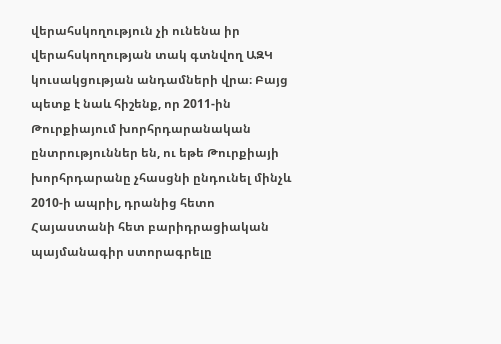վերահսկողություն չի ունենա իր վերահսկողության տակ գտնվող ԱԶԿ կուսակցության անդամների վրա։ Բայց պետք է նաև հիշենք, որ 2011-ին Թուրքիայում խորհրդարանական ընտրություններ են, ու եթե Թուրքիայի խորհրդարանը չհասցնի ընդունել մինչև 2010-ի ապրիլ, դրանից հետո Հայաստանի հետ բարիդրացիական պայմանագիր ստորագրելը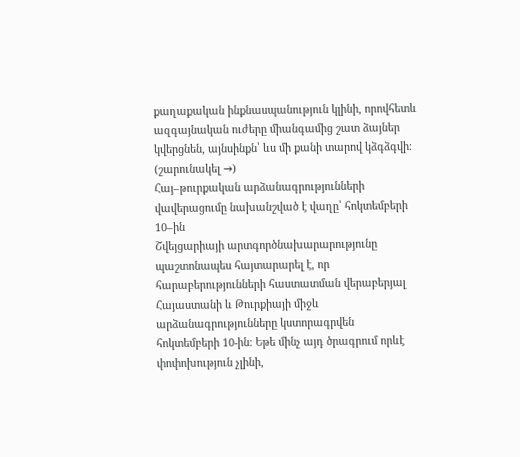քաղաքական ինքնասպանություն կլինի, որովհետև ազգայնական ուժերը միանգամից շատ ձայներ կվերցնեն, այնսինքն՝ ևս մի քանի տարով կձգձգվի։ (շարունակել →)
Հայ–թուրքական արձանագրությունների վավերացումը նախանշված է վաղը՝ հոկտեմբերի 10–ին
Շվեյցարիայի արտգործնախարարությունը պաշտոնապես հայտարարել է, որ հարաբերությունների հաստատման վերաբերյալ Հայաստանի և Թուրքիայի միջև արձանագրությունները կստորագրվեն հոկտեմբերի 10-ին։ Եթե մինչ այդ ծրագրում որևէ փոփոխություն չլինի,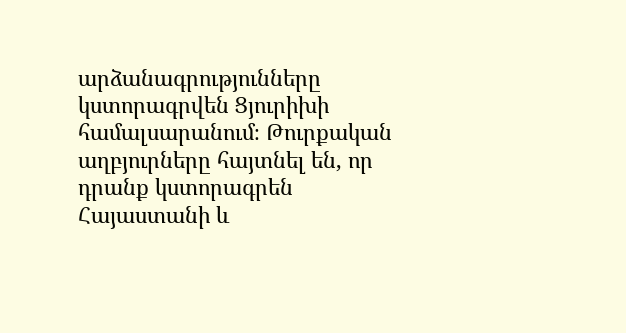արձանագրությունները կստորագրվեն Ցյուրիխի համալսարանում։ Թուրքական աղբյուրները հայտնել են, որ դրանք կստորագրեն Հայաստանի և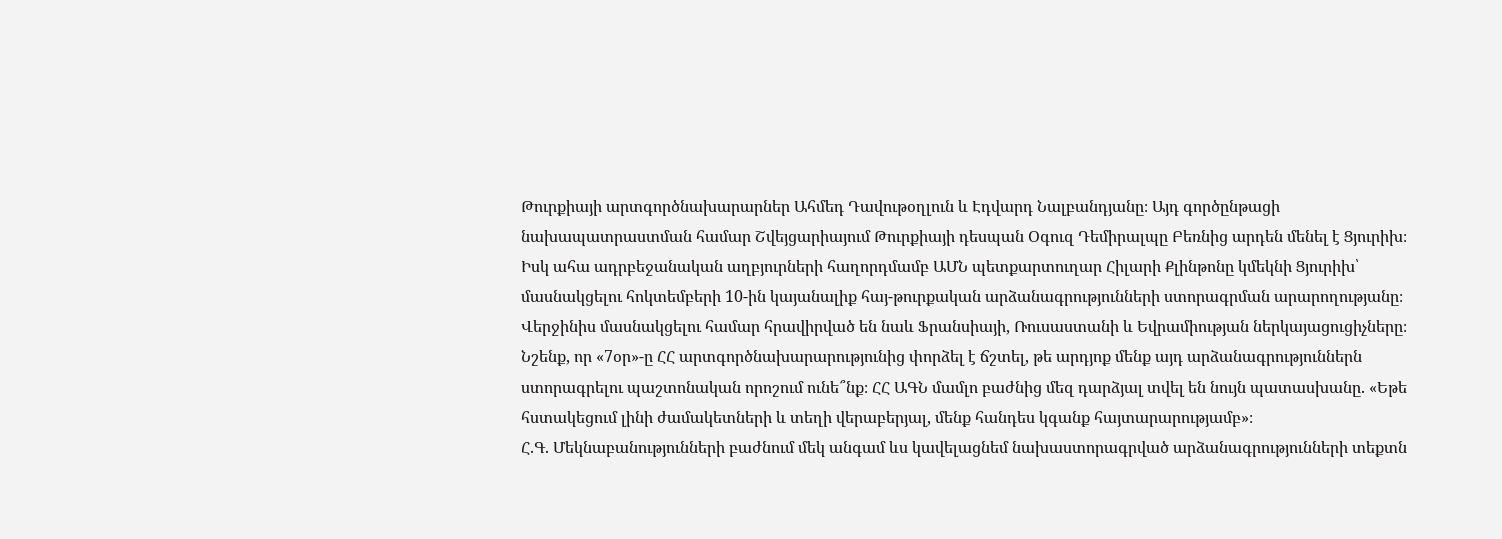Թուրքիայի արտգործնախարարներ Ահմեդ Դավութօղլուն և Էդվարդ Նալբանդյանը։ Այդ գործընթացի նախապատրաստման համար Շվեյցարիայում Թուրքիայի դեսպան Օգուզ Դեմիրալպը Բեռնից արդեն մենել է Ցյուրիխ։
Իսկ ահա ադրբեջանական աղբյուրների հաղորդմամբ ԱՄՆ պետքարտուղար Հիլարի Քլինթոնը կմեկնի Ցյուրիխ՝ մասնակցելու հոկտեմբերի 10-ին կայանալիք հայ-թուրքական արձանագրությունների ստորագրման արարողությանը։ Վերջինիս մասնակցելու համար հրավիրված են նաև Ֆրանսիայի, Ռուսաստանի և Եվրամիության ներկայացուցիչները։ Նշենք, որ «7օր»-ը ՀՀ արտգործնախարարությունից փորձել է ճշտել, թե արդյոք մենք այդ արձանագրություններն ստորագրելու պաշտոնական որոշում ունե՞նք։ ՀՀ ԱԳՆ մամլո բաժնից մեզ դարձյալ տվել են նույն պատասխանը. «Եթե հստակեցում լինի ժամակետների և տեղի վերաբերյալ, մենք հանդես կգանք հայտարարությամբ»։
Հ.Գ. Մեկնաբանությունների բաժնում մեկ անգամ ևս կավելացնեմ նախաստորագրված արձանագրությունների տեքտն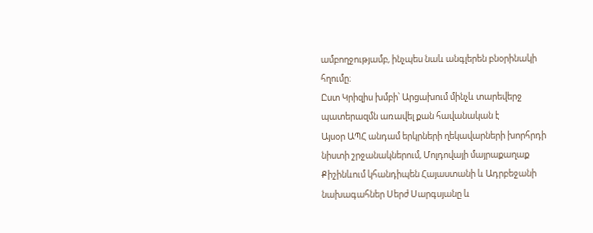ամբողջությամբ, ինչպես նաև անգլերեն բնօրինակի հղումը։
Ըստ Կրիզիս խմբի՝ Արցախում մինչև տարեվերջ պատերազմն առավել քան հավանական է
Այսօր ԱՊՀ անդամ երկրների ղեկավարների խորհրդի նիստի շրջանակներում, Մոլդովայի մայրաքաղաք Քիշինևում կհանդիպեն Հայաստանի և Ադրբեջանի նախագահներ Սերժ Սարգսյանը և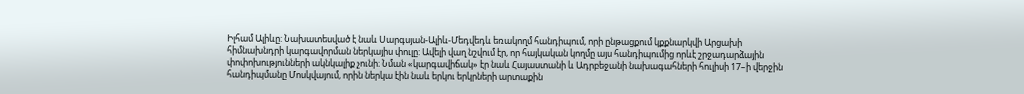Իլհամ Ալիևը: Նախատեսված է նաև Սարգսյան-Ալիև-Մեդվեդև եռակողմ հանդիպում, որի ընթացքում կքքնարկվի Արցախի հիմնախնդրի կարգավորման ներկայիս փուլը: Ավելի վաղ նշվում էր, որ հայկական կողմը այս հանդիպումից որևէ շրջադարձային փոփոխությունների ակնկալիք չունի։ Նման «կարգավիճակ» էր նաև Հայաստանի և Ադրբեջանի նախագահների հուլիսի 17–ի վերջին հանդիպմանը Մոսկվայում, որին ներկա էին նաև երկու երկրների արտաքին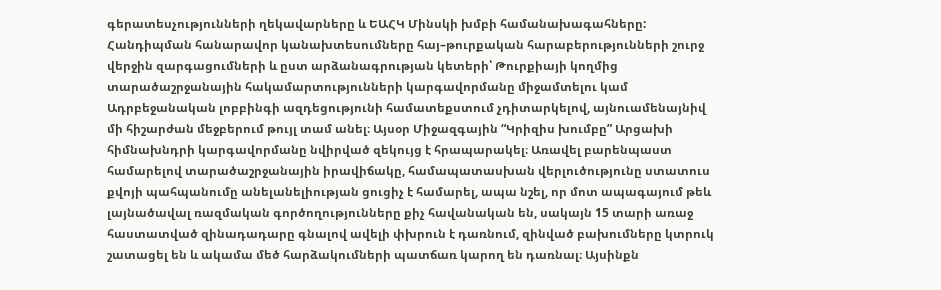գերատեսչությունների ղեկավարները և ԵԱՀԿ Մինսկի խմբի համանախագահները:
Հանդիպման հանարավոր կանախտեսումները հայ–թուրքական հարաբերությունների շուրջ վերջին զարգացումների և ըստ արձանագրության կետերի՝ Թուրքիայի կողմից տարածաշրջանային հակամարտությունների կարգավորմանը միջամտելու կամ Ադրբեջանական լոբբինգի ազդեցությունի համատեքստում չդիտարկելով, այնուամենայնիվ մի հիշարժան մեջբերում թույլ տամ անել։ Այսօր Միջազգային “Կրիզիս խումբը” Արցախի հիմնախնդրի կարգավորմանը նվիրված զեկույց է հրապարակել։ Առավել բարենպաստ համարելով տարածաշրջանային իրավիճակը, համապատասխան վերլուծությունը ստատուս քվոյի պահպանումը անելանելիության ցուցիչ է համարել, ապա նշել, որ մոտ ապագայում թեև լայնածավալ ռազմական գործողությունները քիչ հավանական են, սակայն 15 տարի առաջ հաստատված զինադադարը գնալով ավելի փխրուն է դառնում, զինված բախումները կտրուկ շատացել են և ակամա մեծ հարձակումների պատճառ կարող են դառնալ։ Այսինքն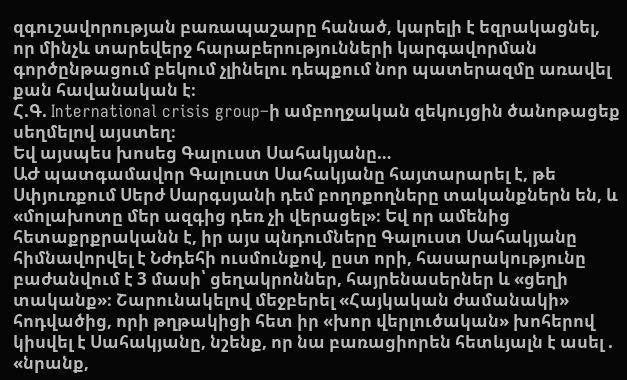զգուշավորության բառապաշարը հանած, կարելի է եզրակացնել, որ մինչև տարեվերջ հարաբերությունների կարգավորման գործընթացում բեկում չլինելու դեպքում նոր պատերազմը առավել քան հավանական է։
Հ.Գ. International crisis group–ի ամբողջական զեկույցին ծանոթացեք սեղմելով այստեղ։
Եվ այսպես խոսեց Գալուստ Սահակյանը…
ԱԺ պատգամավոր Գալուստ Սահակյանը հայտարարել է, թե Սփյուռքում Սերժ Սարգսյանի դեմ բողոքողները տականքներն են, և «մոլախոտը մեր ազգից դեռ չի վերացել»։ Եվ որ ամենից հետաքրքրականն է, իր այս պնդումները Գալուստ Սահակյանը հիմնավորվել է Նժդեհի ուսմունքով, ըստ որի, հասարակությունը բաժանվում է 3 մասի՝ ցեղակրոններ, հայրենասերներ և «ցեղի տականք»։ Շարունակելով մեջբերել «Հայկական ժամանակի» հոդվածից, որի թղթակիցի հետ իր «խոր վերլուծական» խոհերով կիսվել է Սահակյանը, նշենք, որ նա բառացիորեն հետևյալն է ասել . «նրանք,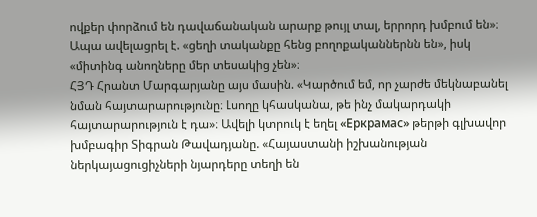ովքեր փորձում են դավաճանական արարք թույլ տալ, երրորդ խմբում են»։ Ապա ավելացրել է. «ցեղի տականքը հենց բողոքականներնն են», իսկ «միտինգ անողները մեր տեսակից չեն»։
ՀՅԴ Հրանտ Մարգարյանը այս մասին. «Կարծում եմ, որ չարժե մեկնաբանել նման հայտարարությունը։ Լսողը կհասկանա, թե ինչ մակարդակի հայտարարություն է դա»։ Ավելի կտրուկ է եղել «Еркрамас» թերթի գլխավոր խմբագիր Տիգրան Թավադյանը. «Հայաստանի իշխանության ներկայացուցիչների նյարդերը տեղի են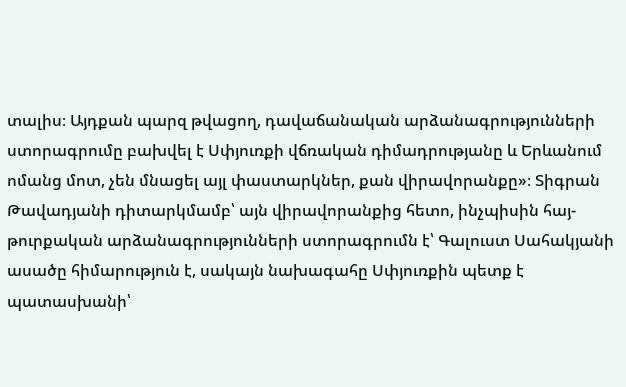տալիս։ Այդքան պարզ թվացող, դավաճանական արձանագրությունների ստորագրումը բախվել է Սփյուռքի վճռական դիմադրությանը և Երևանում ոմանց մոտ, չեն մնացել այլ փաստարկներ, քան վիրավորանքը»։ Տիգրան Թավադյանի դիտարկմամբ՝ այն վիրավորանքից հետո, ինչպիսին հայ-թուրքական արձանագրությունների ստորագրումն է՝ Գալուստ Սահակյանի ասածը հիմարություն է, սակայն նախագահը Սփյուռքին պետք է պատասխանի՝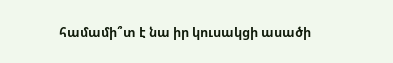համամի՞տ է նա իր կուսակցի ասածի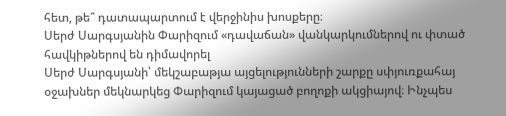հետ, թե՞ դատապարտում է վերջինիս խոսքերը։
Սերժ Սարգսյանին Փարիզում «դավաճան» վանկարկումներով ու փտած հավկիթներով են դիմավորել
Սերժ Սարգսյանի՝ մեկշաբաթյա այցելությունների շարքը սփյուռքահայ օջախներ մեկնարկեց Փարիզում կայացած բողոքի ակցիայով։ Ինչպես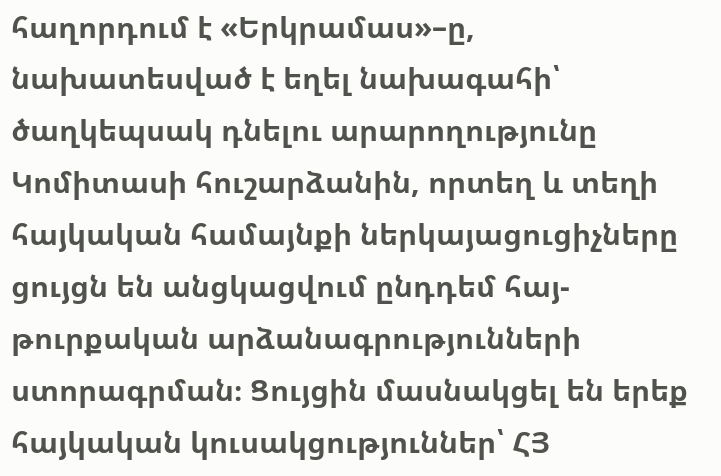հաղորդում է «Երկրամաս»–ը, նախատեսված է եղել նախագահի՝ ծաղկեպսակ դնելու արարողությունը Կոմիտասի հուշարձանին, որտեղ և տեղի հայկական համայնքի ներկայացուցիչները ցույցն են անցկացվում ընդդեմ հայ-թուրքական արձանագրությունների ստորագրման։ Ցույցին մասնակցել են երեք հայկական կուսակցություններ՝ ՀՅ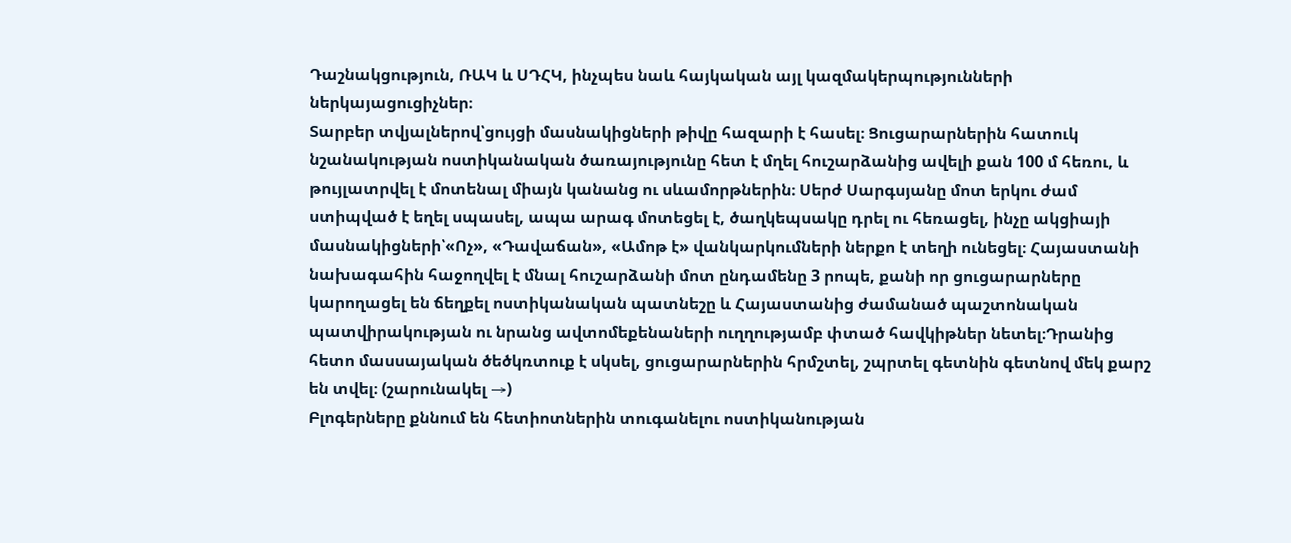Դաշնակցություն, ՌԱԿ և ՍԴՀԿ, ինչպես նաև հայկական այլ կազմակերպությունների ներկայացուցիչներ։
Տարբեր տվյալներով՝ցույցի մասնակիցների թիվը հազարի է հասել։ Ցուցարարներին հատուկ նշանակության ոստիկանական ծառայությունը հետ է մղել հուշարձանից ավելի քան 100 մ հեռու, և թույլատրվել է մոտենալ միայն կանանց ու սևամորթներին։ Սերժ Սարգսյանը մոտ երկու ժամ ստիպված է եղել սպասել, ապա արագ մոտեցել է, ծաղկեպսակը դրել ու հեռացել, ինչը ակցիայի մասնակիցների՝«Ոչ», «Դավաճան», «Ամոթ է» վանկարկումների ներքո է տեղի ունեցել։ Հայաստանի նախագահին հաջողվել է մնալ հուշարձանի մոտ ընդամենը 3 րոպե, քանի որ ցուցարարները կարողացել են ճեղքել ոստիկանական պատնեշը և Հայաստանից ժամանած պաշտոնական պատվիրակության ու նրանց ավտոմեքենաների ուղղությամբ փտած հավկիթներ նետել։Դրանից հետո մասսայական ծեծկռտուք է սկսել, ցուցարարներին հրմշտել, շպրտել գետնին գետնով մեկ քարշ են տվել։ (շարունակել →)
Բլոգերները քննում են հետիոտներին տուգանելու ոստիկանության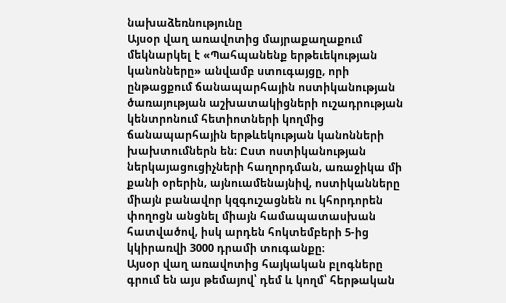նախաձեռնությունը
Այսօր վաղ առավոտից մայրաքաղաքում մեկնարկել է «Պահպանենք երթեւեկության կանոնները» անվամբ ստուգայցը, որի ընթացքում ճանապարհային ոստիկանության ծառայության աշխատակիցների ուշադրության կենտրոնում հետիոտների կողմից ճանապարհային երթևեկության կանոնների խախտումներն են։ Ըստ ոստիկանության ներկայացուցիչների հաղորդման, առաջիկա մի քանի օրերին, այնուամենայնիվ, ոստիկանները միայն բանավոր կզգուշացնեն ու կհորդորեն փողոցն անցնել միայն համապատասխան հատվածով, իսկ արդեն հոկտեմբերի 5-ից կկիրառվի 3000 դրամի տուգանքը։
Այսօր վաղ առավոտից հայկական բլոգները գրում են այս թեմայով՝ դեմ և կողմ՝ հերթական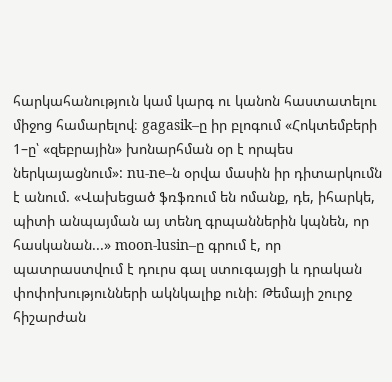հարկահանություն կամ կարգ ու կանոն հաստատելու միջոց համարելով։ gagasik–ը իր բլոգում «Հոկտեմբերի 1–ը՝ «զեբրային» խոնարհման օր է որպես ներկայացնում»: nu-ne–ն օրվա մասին իր դիտարկումն է անում. «Վախեցած ֆռֆռում են ոմանք, դե, իհարկե, պիտի անպայման այ տենղ գրպաններին կպնեն, որ հասկանան...» moon-lusin–ը գրում է, որ պատրաստվում է դուրս գալ ստուգայցի և դրական փոփոխությունների ակնկալիք ունի։ Թեմայի շուրջ հիշարժան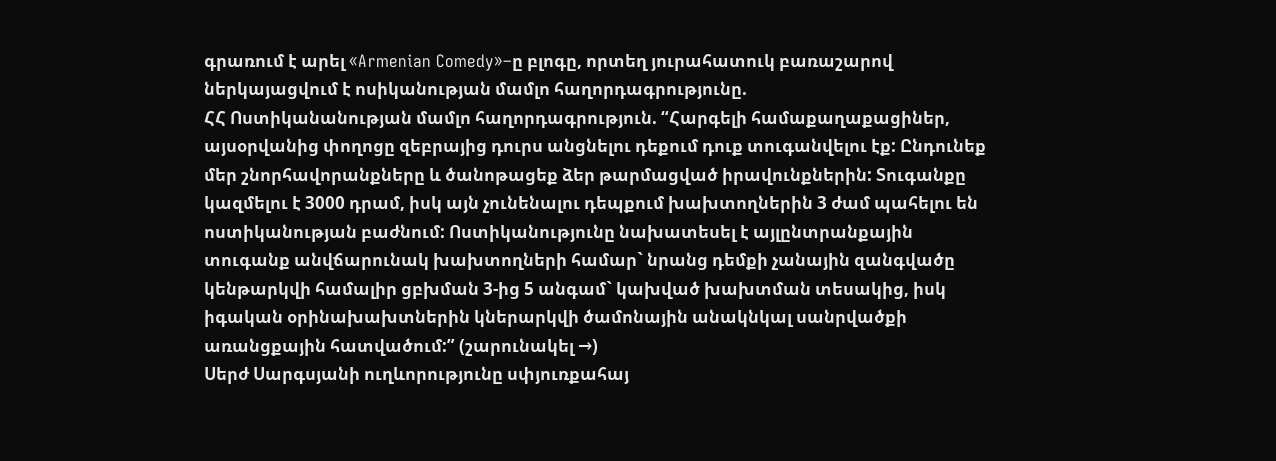գրառում է արել «Armenian Comedy»–ը բլոգը, որտեղ յուրահատուկ բառաշարով ներկայացվում է ոսիկանության մամլո հաղորդագրությունը.
ՀՀ Ոստիկանանության մամլո հաղորդագրություն. “Հարգելի համաքաղաքացիներ, այսօրվանից փողոցը զեբրայից դուրս անցնելու դեքում դուք տուգանվելու էք: Ընդունեք մեր շնորհավորանքները և ծանոթացեք ձեր թարմացված իրավունքներին: Տուգանքը կազմելու է 3000 դրամ, իսկ այն չունենալու դեպքում խախտողներին 3 ժամ պահելու են ոստիկանության բաժնում: Ոստիկանությունը նախատեսել է այլընտրանքային տուգանք անվճարունակ խախտողների համար` նրանց դեմքի չանային զանգվածը կենթարկվի համալիր ցբխման 3-ից 5 անգամ` կախված խախտման տեսակից, իսկ իգական օրինախախտներին կներարկվի ծամոնային անակնկալ սանրվածքի առանցքային հատվածում:” (շարունակել →)
Սերժ Սարգսյանի ուղևորությունը սփյուռքահայ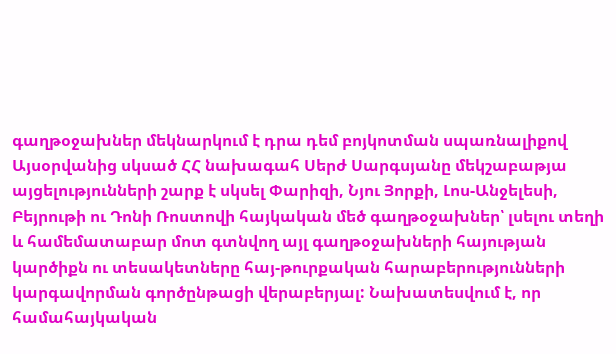գաղթօջախներ մեկնարկում է դրա դեմ բոյկոտման սպառնալիքով
Այսօրվանից սկսած ՀՀ նախագահ Սերժ Սարգսյանը մեկշաբաթյա այցելությունների շարք է սկսել Փարիզի, Նյու Յորքի, Լոս-Անջելեսի, Բեյրութի ու Դոնի Ռոստովի հայկական մեծ գաղթօջախներ՝ լսելու տեղի և համեմատաբար մոտ գտնվող այլ գաղթօջախների հայության կարծիքն ու տեսակետները հայ-թուրքական հարաբերությունների կարգավորման գործընթացի վերաբերյալ: Նախատեսվում է, որ համահայկական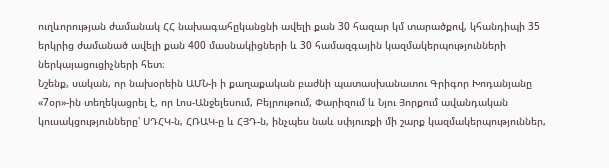ուղևորության ժամանակ ՀՀ նախագահըկանցնի ավելի քան 30 հազար կմ տարածքով, կհանդիպի 35 երկրից ժամանած ավելի քան 400 մասնակիցների և 30 համազգային կազմակերպությունների ներկայացուցիչների հետ։
Նշենք, սական, որ նախօրեին ԱՄՆ-ի ի քաղաքական բաժնի պատասխանատու Գրիգոր Խոդանյանը «7օր»-ին տեղեկացրել է, որ Լոս-Անջելեսում, Բեյրութում, Փարիզում և Նյու Յորքում ավանդական կուսակցությունները՝ ՍԴՀԿ-ն, ՀՌԱԿ-ը և ՀՅԴ-ն, ինչպես նաև սփյուռքի մի շարք կազմակերպություններ,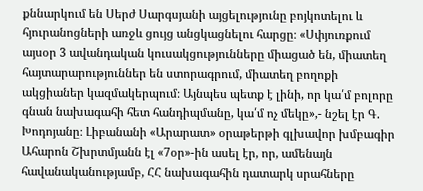քննարկում են Սերժ Սարգսյանի այցելությունը բոյկոտելու և հյուրանոցների առջև ցույց անցկացնելու հարցը։ «Սփյուռքում այսօր 3 ավանդական կուսակցությունները միացած են, միատեղ հայտարարություններ են ստորագրում, միատեղ բողոքի ակցիաներ կազմակերպում։ Այնպես պետք է լինի, որ կա՛մ բոլորը գնան նախագահի հետ հանդիպմանը, կա՛մ ոչ մեկը»,- նշել էր Գ. Խոդոյանը։ Լիբանանի «Արարատ» օրաթերթի գլխավոր խմբագիր Ահարոն Շխրտմյանն էլ «7օր»-ին ասել էր, որ, ամենայն հավանականությամբ, ՀՀ նախագահին դատարկ սրահները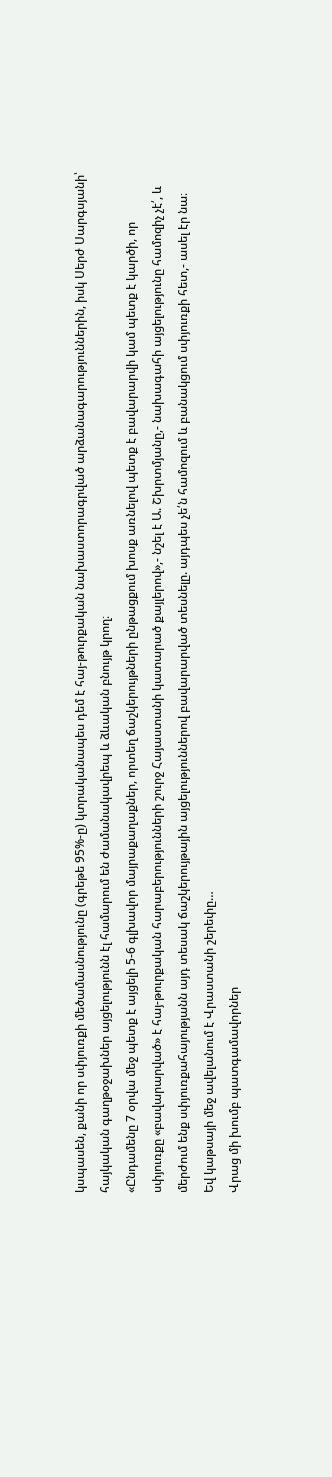կսպասեն, քանի որ սփյուռքի մեծամասնությունը (գրեթե 95%-ը) կտրականապես դեմ է հայ-թուրքական նախաստորագրված արձանագարություններին, իսկ Սերժ Սարգսյանի՝ հայկական գաղթօջախներ այցելությունն էլ համարում են ժամանակավրեպ և ձևական բնույթ կրող։
«Ընդամենը 7 օրվա մեջ պետք է այցելի 5-6 գլխավոր մայրաքաղաքներ, որտեղ ճաշկերույթների ընթացքում խոսք առնելով պետք է բավարարվի կամ պետք է կարծի, որ սփյուռքը «բավարարված» է հայ-թուրքական հարաբերությունների շուրջ Հայաստանի կատարած քայլերով»,- նշել է Ա. Շխրտմյանը,- նախագահի այցելությունը համոզիչ չէ՛, և մերժում ենք սփյուռքահայությանն այդ տեսակ ճաշկերույթային այցելություններով բավարարված տեսնելը. այդպես չե՛ն համոզում և բանակցում սփյուռքի հետ,- ասել էր նա։
Եվ կաթսայի մեջ ավելանում է Վրաստանի շերեփը…
Վրաց մի խումբ պատգամավորներ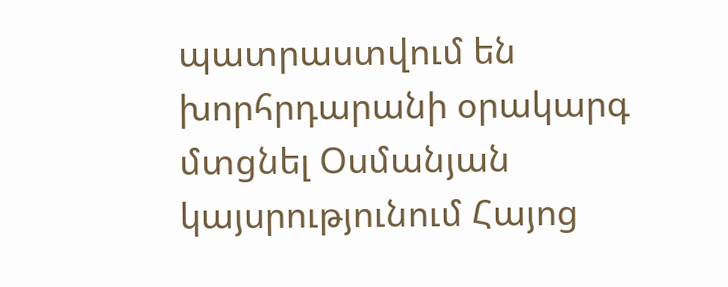պատրաստվում են խորհրդարանի օրակարգ մտցնել Օսմանյան կայսրությունում Հայոց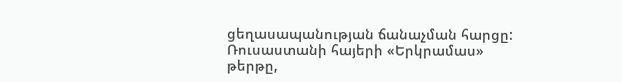ցեղասապանության ճանաչման հարցը: Ռուսաստանի հայերի «Երկրամաս» թերթը,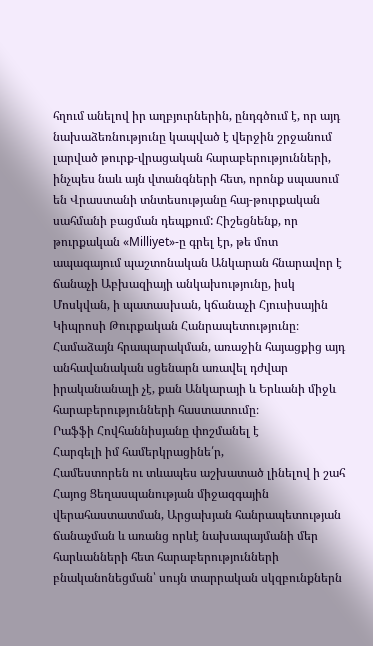հղում անելով իր աղբյուրներին, ընդգծում է, որ այդ նախաձեռնությունը կապված է վերջին շրջանում լարված թուրք-վրացական հարաբերությունների, ինչպես նաև այն վտանգների հետ, որոնք սպասում են Վրաստանի տնտեսությանը հայ-թուրքական սահմանի բացման դեպքում: Հիշեցնենք, որ թուրքական «Milliyet»-ը գրել էր, թե մոտ ապագայում պաշտոնական Անկարան հնարավոր է ճանաչի Աբխազիայի անկախությունը, իսկ Մոսկվան, ի պատասխան, կճանաչի Հյուսիսային Կիպրոսի Թուրքական Հանրապետությունը։ Համաձայն հրապարակման, առաջին հայացքից այդ անհավանական սցենարն առավել դժվար իրականանալի չէ, քան Անկարայի և Երևանի միջև հարաբերությունների հաստատումը։
Րաֆֆի Հովհաննիսյանը փոշմանել է
Հարգելի իմ համերկրացինե՛ր,
Համեստորեն ու տևապես աշխատած լինելով ի շահ Հայոց Ցեղասպանության միջազգային վերահաստատման, Արցախյան հանրապետության ճանաչման և առանց որևէ նախապայմանի մեր հարևանների հետ հարաբերությունների բնականոնեցման՝ սույն տարրական սկզբունքներն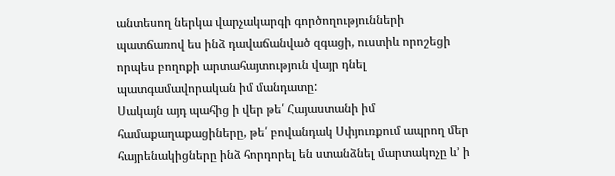անտեսող ներկա վարչակարգի գործողությունների պատճառով ես ինձ դավաճանված զգացի, ուստիև որոշեցի որպես բողոքի արտահայտություն վայր դնել պատգամավորական իմ մանդատը:
Սակայն այդ պահից ի վեր թե՛ Հայաստանի իմ համաքաղաքացիները, թե՛ բովանդակ Սփյուռքում ապրող մեր հայրենակիցները ինձ հորդորել են ստանձնել մարտակոչը և’ ի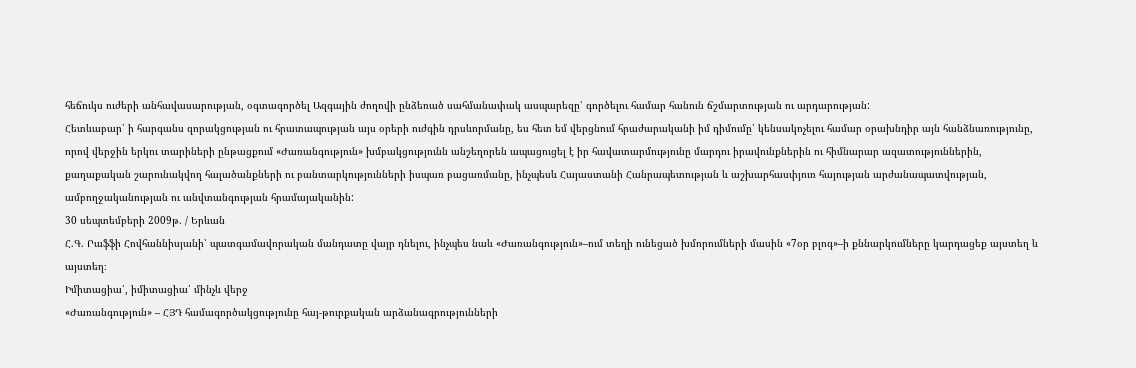հեճուկս ուժերի անհավասարության, օգտագործել Ազգային ժողովի ընձեռած սահմանափակ ասպարեզը՝ գործելու համար հանուն ճշմարտության ու արդարության:
Հետևաբար՝ ի հարգանս զորակցության ու հրատապության այս օրերի ուժգին դրսևորմանը, ես հետ եմ վերցնում հրաժարականի իմ դիմումը՝ կենսակոչելու համար օրախնդիր այն հանձնառությունը, որով վերջին երկու տարիների ընթացքում «Ժառանգություն» խմբակցությունն անշեղորեն ապացուցել է իր հավատարմությունը մարդու իրավունքներին ու հիմնարար ազատություններին, քաղաքական շարունակվող հալածանքների ու բանտարկությունների իսպառ բացառմանը, ինչպեսև Հայաստանի Հանրապետության և աշխարհասփյուռ հայության արժանապատվության, ամբողջականության ու անվտանգության հրամայականին:
30 սեպտեմբերի 2009թ. / Երևան
Հ.Գ. Րաֆֆի Հովհաննիսյանի՝ պատգամավորական մանդատը վայր դնելու, ինչպես նաև «Ժառանգություն»–ում տեղի ունեցած խմորումների մասին «7օր բլոգ»–ի քննարկումները կարդացեք այստեղ և այստեղ։
Իմիտացիա՛, իմիտացիա՛ մինչև վերջ
«Ժառանգություն» – ՀՅԴ համագործակցությունը հայ-թուրքական արձանագրությունների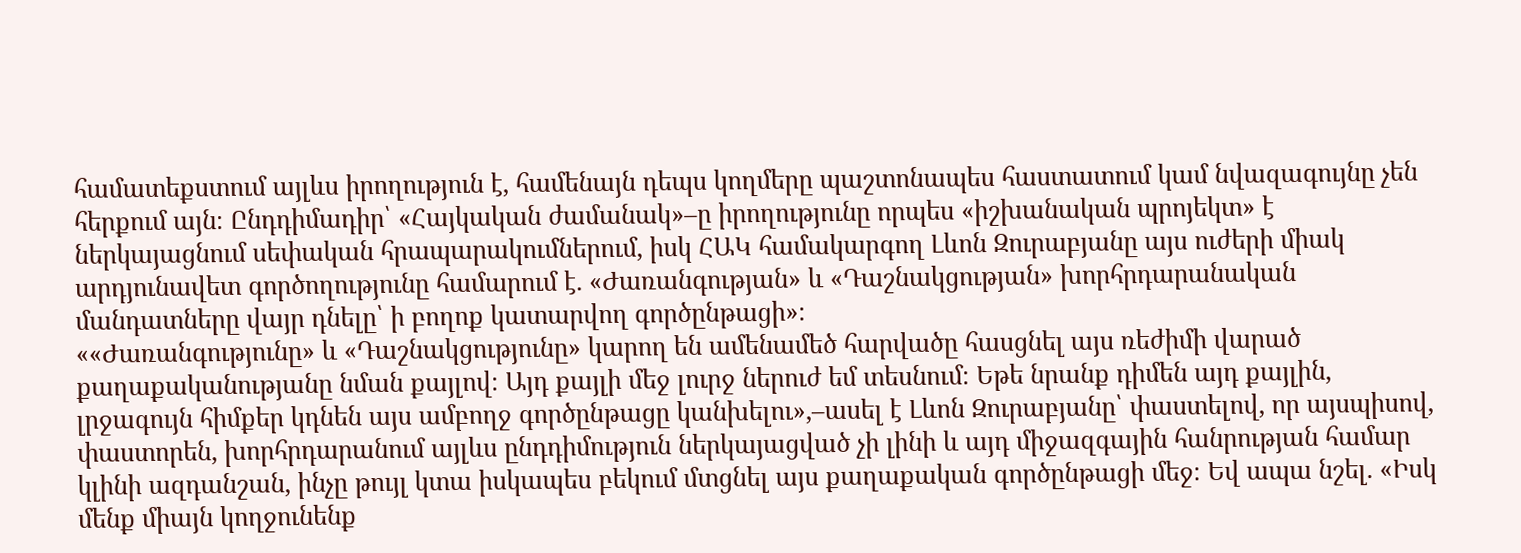համատեքստում այլևս իրողություն է, համենայն դեպս կողմերը պաշտոնապես հաստատում կամ նվազագույնը չեն հերքում այն։ Ընդդիմադիր՝ «Հայկական ժամանակ»–ը իրողությունը որպես «իշխանական պրոյեկտ» է ներկայացնում սեփական հրապարակումներում, իսկ ՀԱԿ համակարգող Լևոն Զուրաբյանը այս ուժերի միակ արդյունավետ գործողությունը համարում է. «Ժառանգության» և «Դաշնակցության» խորհրդարանական մանդատները վայր դնելը՝ ի բողոք կատարվող գործընթացի»։
««Ժառանգությունը» և «Դաշնակցությունը» կարող են ամենամեծ հարվածը հասցնել այս ռեժիմի վարած քաղաքականությանը նման քայլով։ Այդ քայլի մեջ լուրջ ներուժ եմ տեսնում։ Եթե նրանք դիմեն այդ քայլին, լրջագույն հիմքեր կդնեն այս ամբողջ գործընթացը կանխելու»,–ասել է Լևոն Զուրաբյանը՝ փաստելով, որ այսպիսով, փաստորեն, խորհրդարանում այլևս ընդդիմություն ներկայացված չի լինի և այդ միջազգային հանրության համար կլինի ազդանշան, ինչը թույլ կտա իսկապես բեկում մտցնել այս քաղաքական գործընթացի մեջ։ Եվ ապա նշել. «Իսկ մենք միայն կողջունենք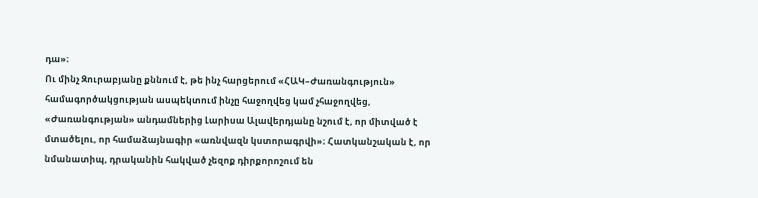դա»։
Ու մինչ Զուրաբյանը քննում է, թե ինչ հարցերում «ՀԱԿ–Ժառանգություն» համագործակցության ասպեկտում ինչը հաջողվեց կամ չհաջողվեց, «Ժառանգության» անդամներից Լարիսա Ալավերդյանը նշում է, որ միտված է մտածելու, որ համաձայնագիր «առնվազն կստորագրվի»։ Հատկանշական է, որ նմանատիպ, դրականին հակված չեզոք դիրքորոշում են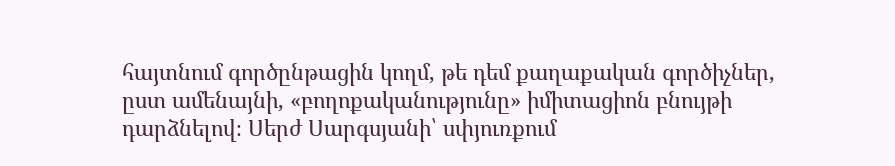հայտնում գործընթացին կողմ, թե դեմ քաղաքական գործիչներ, ըստ ամենայնի, «բողոքականությունը» իմիտացիոն բնույթի դարձնելով։ Սերժ Սարգսյանի՝ սփյուռքում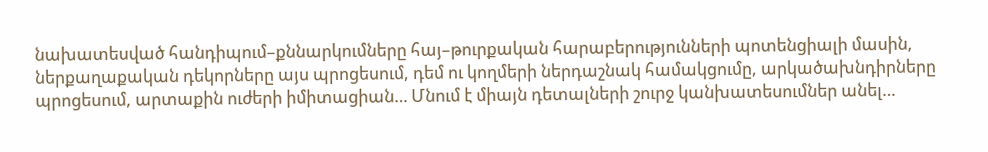նախատեսված հանդիպում–քննարկումները հայ–թուրքական հարաբերությունների պոտենցիալի մասին, ներքաղաքական դեկորները այս պրոցեսում, դեմ ու կողմերի ներդաշնակ համակցումը, արկածախնդիրները պրոցեսում, արտաքին ուժերի իմիտացիան… Մնում է միայն դետալների շուրջ կանխատեսումներ անել…